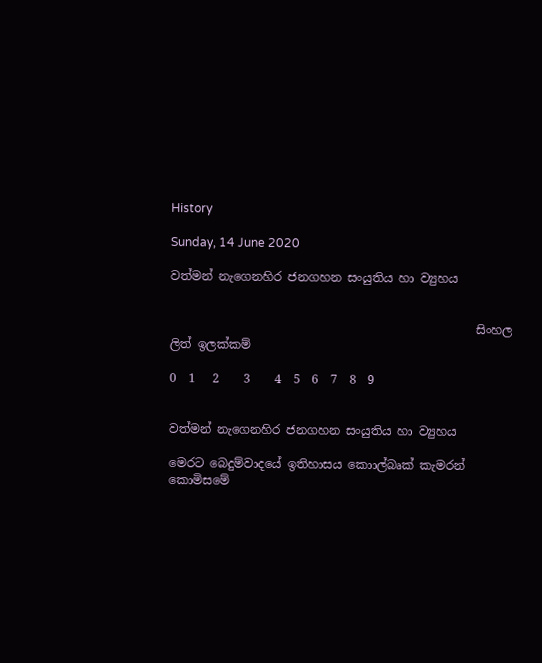History

Sunday, 14 June 2020

වත්මන් නැගෙනහිර ජනගහන සංයුතිය හා ව්‍යුහය


                                                   සිංහල ලිත් ඉලක්කම්

0  1   2    3    4  5  6  7  8  9


වත්මන් නැගෙනහිර ජනගහන සංයුතිය හා ව්‍යුහය

මෙරට බෙදුම්වාදයේ ඉතිහාසය කොාල්බෘක් කැමරන් කොමිසමේ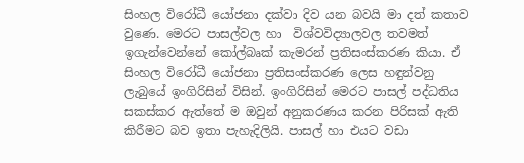සිංහල විරෝධී යෝජනා දක්වා දිව යන බවයි මා දත් කතාව වුණෙ. මෙරට පාසල්වල හා  විශ්වවිද්‍යාලවල තවමත් ඉගැන්වෙන්නේ කෝල්බෘක් කැමරන් ප්‍රතිසංස්කරණ කියා. ඒ සිංහල විරෝධී යෝජනා ප්‍රතිසංස්කරණ ලෙස හඳුන්වනු ලැබුයේ ඉංගිරිසින් විසින්. ඉංගිරිසින් මෙරට පාසල් පද්ධතිය සකස්කර ඇත්තේ ම ඔවුන් අනුකරණය කරන පිරිසක් ඇති කිරීමට බව ඉතා පැහැදිලියි. පාසල් හා එයට වඩා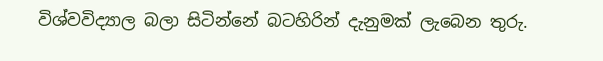විශ්වවිද්‍යාල බලා සිටින්නේ බටහිරින් දැනුමක් ලැබෙන තුරු.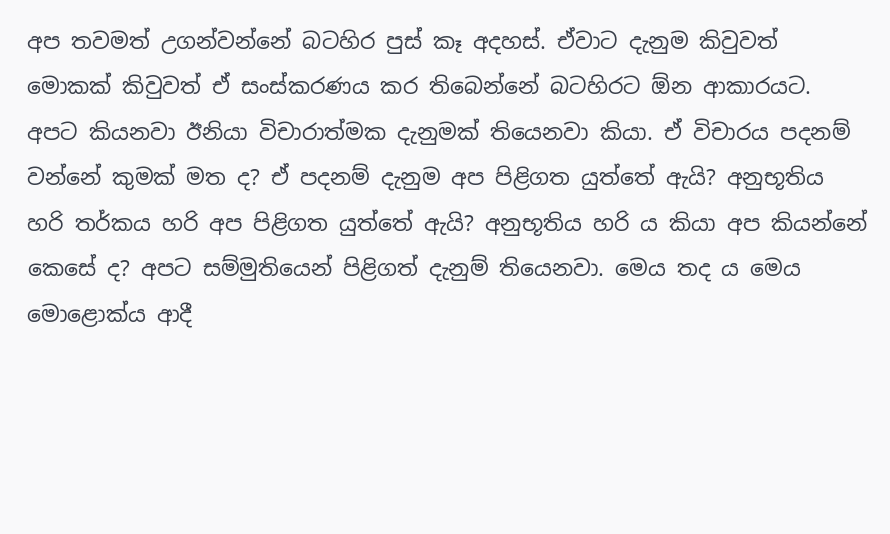අප තවමත් උගන්වන්නේ බටහිර පුස් කෑ අදහස්. ඒවාට දැනුම කිවුවත් මොකක් කිවුවත් ඒ සංස්කරණය කර තිබෙන්නේ බටහිරට ඕන ආකාරයට. අපට කියනවා ඊනියා විචාරාත්මක දැනුමක් තියෙනවා කියා. ඒ විචාරය පදනම් වන්නේ කුමක් මත ද? ඒ පදනම් දැනුම අප පිළිගත යුත්තේ ඇයි? අනුභූතිය හරි තර්කය හරි අප පිළිගත යුත්තේ ඇයි? අනුභූතිය හරි ය කියා අප කියන්නේ කෙසේ ද? අපට සම්මුතියෙන් පිළිගත් දැනුම් තියෙනවා. මෙය තද ය මෙය මොළොක්ය ආදී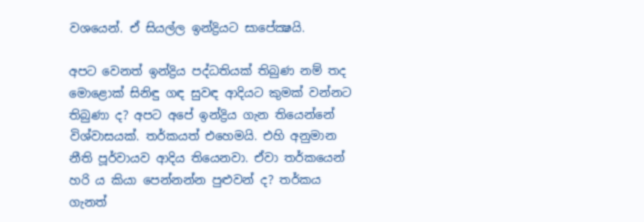වශයෙන්. ඒ සියල්ල ඉන්ද්‍රියට සාපේක්‍ෂයි.

අපට වෙනත් ඉන්ද්‍රිය පද්ධතියක් තිබුණ නම් තද මොළොක් සිනිඳු ගඳ සුවඳ ආදියට කුමක් වන්නට තිබුණා ද? අපට අපේ ඉන්ද්‍රිය ගැන තියෙන්නේ විශ්වාසයක්. තර්කයත් එහෙමයි. එහි අනුමාන නීති පූර්වායව ආදිය තියෙනවා. ඒවා තර්කයෙන් හරි ය කියා පෙන්නන්න පුළුවන් ද? තර්කය ගැනත්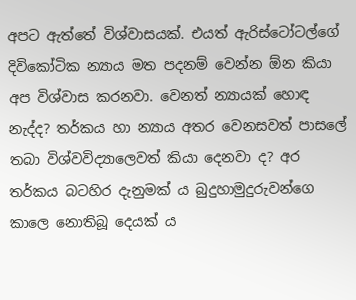අපට ඇත්තේ විශ්වාසයක්. එයත් ඇරිස්ටෝටල්ගේ දිවිකෝටික න්‍යාය මත පදනම් වෙන්න ඕන කියා අප විශ්වාස කරනවා. වෙනත් න්‍යායක් හොඳ නැද්ද? තර්කය හා න්‍යාය අතර වෙනසවත් පාසලේ තබා විශ්වවිද්‍යාලෙවත් කියා දෙනවා ද? අර තර්කය බටහිර දැනුමක් ය බුදුහාමුදුරුවන්ගෙ කාලෙ නොතිබූ දෙයක් ය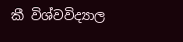කී විශ්වවිද්‍යාල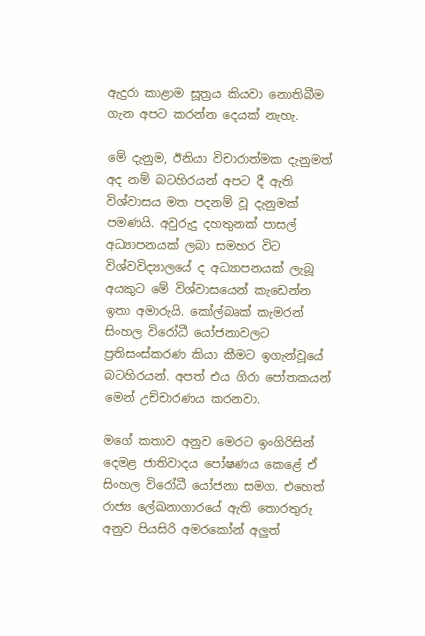ඇදුරා කාළාම සූත්‍රය කියවා නොතිබීම ගැන අපට කරන්න දෙයක් නැහැ.

මේ දැනුම, ඊනියා විචාරාත්මක දැනුමත් අද නම් බටහිරයන් අපට දී ඇති විශ්වාසය මත පදනම් වූ දැනුමක් පමණයි. අවුරුදු දහතුනක් පාසල් අධ්‍යාපනයක් ලබා සමහර විට විශ්වවිද්‍යාලයේ ද අධ්‍යාපනයක් ලැබූ අයකුට මේ විශ්වාසයෙන් කැඩෙන්න ඉතා අමාරුයි. කෝල්බෘක් කැමරන් සිංහල විරෝධී යෝජනාවලට ප්‍රතිසංස්කරණ කියා කීමට ඉගැන්වූයේ බටහිරයන්. අපත් එය ගිරා පෝතකයන් මෙන් උච්චාරණය කරනවා.

මගේ කතාව අනුව මෙරට ඉංගිරිසින් දෙමළ ජාතිවාදය පෝෂණය කෙළේ ඒ සිංහල විරෝධී යෝජනා සමග. එහෙත් රාජ්‍ය ලේඛනාගාරයේ ඇති තොරතුරු අනුව පියසිරි අමරකෝන් අලුත්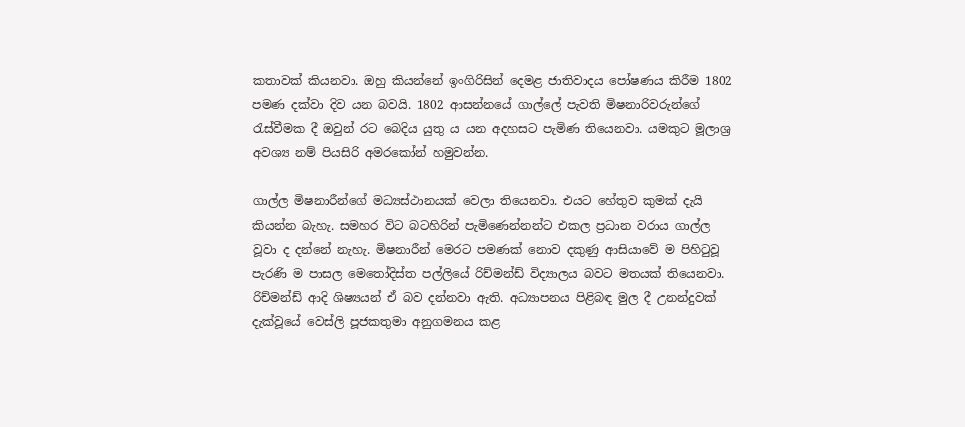කතාවක් කියනවා. ඔහු කියන්නේ ඉංගිරිසින් දෙමළ ජාතිවාදය පෝෂණය කිරීම 1802 පමණ දක්වා දිව යන බවයි. 1802 ආසන්නයේ ගාල්ලේ පැවති මිෂනාරිවරුන්ගේ රැස්වීමක දී ඔවුන් රට බෙදිය යුතු ය යන අදහසට පැමිණ තියෙනවා. යමකුට මූලාශ්‍ර අවශ්‍ය නම් පියසිරි අමරකෝන් හමුවන්න.

ගාල්ල මිෂනාරීන්ගේ මධ්‍යස්ථානයක් වෙලා තියෙනවා. එයට හේතුව කුමක් දැයි කියන්න බැහැ. සමහර විට බටහිරින් පැමිණෙන්නන්ට එකල ප්‍රධාන වරාය ගාල්ල වූවා ද දන්නේ නැහැ. මිෂනාරීන් මෙරට පමණක් නොව දකුණු ආසියාවේ ම පිහිටුවූ පැරණි ම පාසල මෙතෝදිස්ත පල්ලියේ රිච්මන්ඩ් විද්‍යාලය බවට මතයක් තියෙනවා. රිච්මන්ඩ් ආදි ශිෂ්‍යයන් ඒ බව දන්නවා ඇති. අධ්‍යාපනය පිළිබඳ මුල දී උනන්දුවක් දැක්වූයේ වෙස්ලි පූජකතුමා අනුගමනය කළ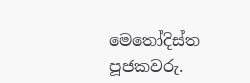මෙතෝදිස්ත පූජකවරු.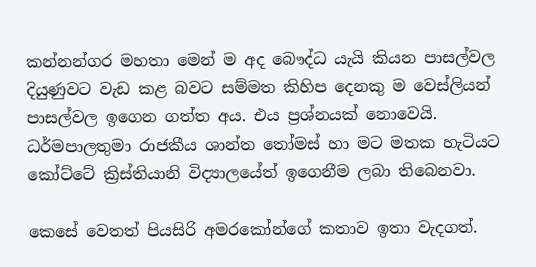කන්නන්ගර මහතා මෙන් ම අද බෞද්ධ යැයි කියන පාසල්වල දියුණුවට වැඩ කළ බවට සම්මත කිහිප දෙනකු ම වෙස්ලියන් පාසල්වල ඉගෙන ගත්ත අය. එය ප්‍රශ්නයක් නොවෙයි. ධර්මපාලතුමා රාජකීය ශාන්ත තෝමස් හා මට මතක හැටියට කෝට්ටේ ක්‍රිස්තියානි විද්‍යාලයේත් ඉගෙනීම ලබා තිබෙනවා.

කෙසේ වෙතත් පියසිරි අමරකෝන්ගේ කතාව ඉතා වැදගත්.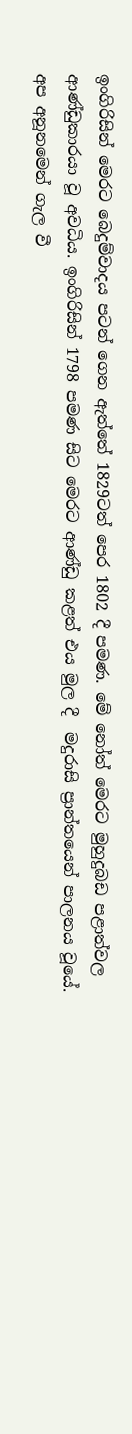ඉංගිරිසින් මෙරට බෙදුම්වාදය පටන් ගෙන ඇත්තේ 1829ටත් පෙර 1802 දී පමණ. මේ නෝත් මෙරට මුහුදුබඩ පළාත්වල  ආණ්ඩුකාරයා වූ අවධිය. ඉංගිරිසින් 1798 පමණ සිට මෙරට ආණ්ඩු කළත් එය මුල දී  මදුරාසි ප්‍රාන්තයෙන් පාලනය වූයේ. අප අනූනමෙන් ගැල වී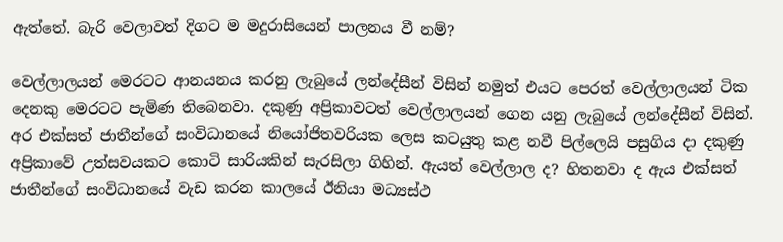ඇත්තේ. බැරි වෙලාවත් දිගට ම මදුරාසියෙන් පාලනය වී නම්?

වෙල්ලාලයන් මෙරටට ආනයනය කරනු ලැබුයේ ලන්දේසීන් විසින් නමුත් එයට පෙරත් වෙල්ලාලයන් ටික දෙනකු මෙරටට පැමිණ තිබෙනවා. දකුණු අප්‍රිකාවටත් වෙල්ලාලයන් ගෙන යනු ලැබුයේ ලන්දේසීන් විසින්. අර එක්සත් ජාතීන්ගේ සංවිධානයේ නියෝජිතවරියක ලෙස කටයුතු කළ නවී පිල්ලෙයි පසුගිය දා දකුණු අප්‍රිකාවේ උත්සවයකට කොටි සාරියකින් සැරසිලා ගිහින්. ඇයත් වෙල්ලාල ද? හිතනවා ද ඇය එක්සත් ජාතීන්ගේ සංවිධානයේ වැඩ කරන කාලයේ ඊනියා මධ්‍යස්ථ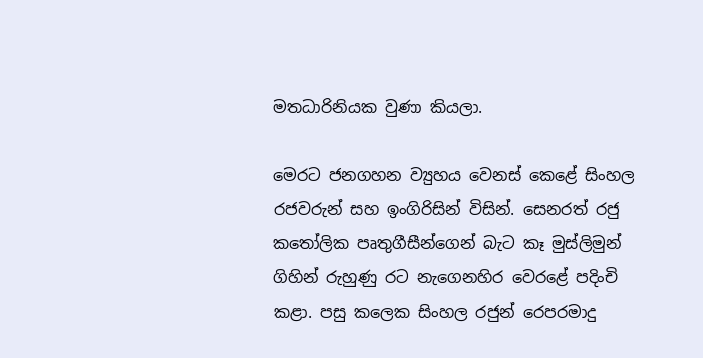මතධාරිනියක වුණා කියලා.

මෙරට ජනගහන ව්‍යුහය වෙනස් කෙළේ සිංහල රජවරුන් සහ ඉංගිරිසින් විසින්. සෙනරත් රජු කතෝලික පෘතුගීසීන්ගෙන් බැට කෑ මුස්ලිමුන් ගිහින් රුහුණු රට නැගෙනහිර වෙරළේ පදිංචි කළා. පසු කලෙක සිංහල රජුන් රෙපරමාදු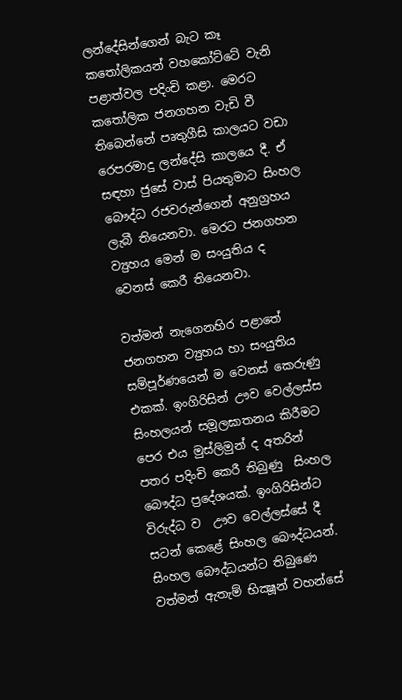ලන්දේසින්ගෙන් බැට කෑ කතෝලිකයන් වහකෝට්ටේ වැනි පළාත්වල පදිංචි කළා. මෙරට කතෝලික ජනගහන වැඩි වී තිබෙන්නේ පෘතුගීසි කාලයට වඩා රෙපරමාදු ලන්දේසි කාලයෙ දී. ඒ සඳහා ජුසේ වාස් පියතුමාට සිංහල බෞද්ධ රජවරුන්ගෙන් අනුග්‍රහය ලැබී තියෙනවා. මෙරට ජනගහන ව්‍යුහය මෙන් ම සංයුතිය ද වෙනස් කෙරී තියෙනවා.

වත්මන් නැගෙනහිර පළාතේ ජනගහන ව්‍යුහය හා සංයුතිය සම්පූර්ණයෙන් ම වෙනස් කෙරුණු එකක්. ඉංගිරිසින් ඌව වෙල්ලස්ස සිංහලයන් සමූලඝාතනය කිරීමට පෙර එය මුස්ලිමුන් ද අතරින් පතර පදිංචි කෙරී තිබුණු  සිංහල බෞද්ධ ප්‍රදේශයක්. ඉංගිරිසින්ට විරුද්ධ ව  ඌව වෙල්ලස්සේ දී  සටන් කෙළේ සිංහල බෞද්ධයන්. සිංහල බෞද්ධයන්ට තිබුණෙ වත්මන් ඇතැම් භික්‍ෂූන් වහන්සේ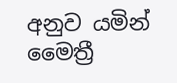අනුව යමින් මෛත්‍රී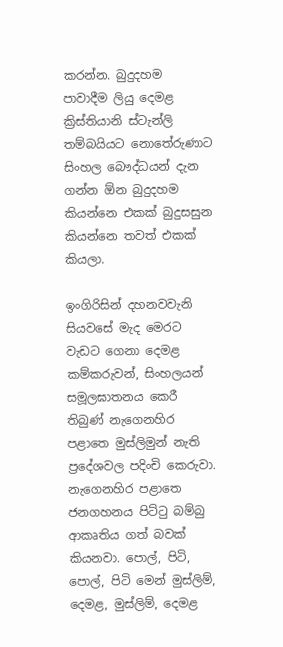කරන්න. බුදුදහම පාවාදීම ලියු දෙමළ ක්‍රිස්තියානි ස්ටැන්ලි තම්බයියට නොතේරුණාට සිංහල බෞද්ධයන් දැන ගන්න ඕන බුදුදහම කියන්නෙ එකක් බුදුසසුන කියන්නෙ තවත් එකක් කියලා.

ඉංගිරිසින් දහනවවැනි සියවසේ මැද මෙරට වැඩට ගෙනා දෙමළ කම්කරුවන්, සිංහලයන් සමූලඝාතනය කෙරී තිබුණ් නැගෙනහිර පළාතෙ මුස්ලිමුන් නැති ප්‍රදේශවල පදිංචි කෙරුවා. නැගෙනහිර පළාතෙ ජනගහනය පිට්ටු බම්බු ආකෘතිය ගත් බවක් කියනවා. පොල්, පිටි, පොල්, පිටි මෙන් මුස්ලිම්, දෙමළ, මුස්ලිම්, දෙමළ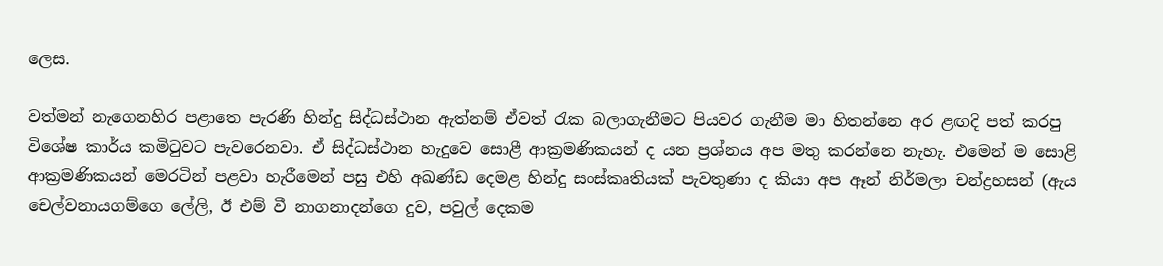ලෙස.

වත්මන් නැගෙනහිර පළාතෙ පැරණි හින්දු සිද්ධස්ථාන ඇත්නම් ඒවත් රැක බලාගැනීමට පියවර ගැනීම මා හිතන්නෙ අර ළඟදි පත් කරපු  විශේෂ කාර්ය කමිටුවට පැවරෙනවා. ඒ සිද්ධස්ථාන හැදුවෙ සොළී ආක්‍රමණිකයන් ද යන ප්‍රශ්නය අප මතු කරන්නෙ නැහැ. එමෙන් ම සොළි ආක්‍රමණිකයන් මෙරටින් පළවා හැරීමෙන් පසු එහි අඛණ්ඩ දෙමළ හින්දු සංස්කෘතියක් පැවතුණා ද කියා අප ඈන් නිර්මලා චන්ද්‍රහසන් (ඇය චෙල්වනායගම්ගෙ ලේලි, ඊ එම් වී නාගනාදන්ගෙ දුව, පවුල් දෙකම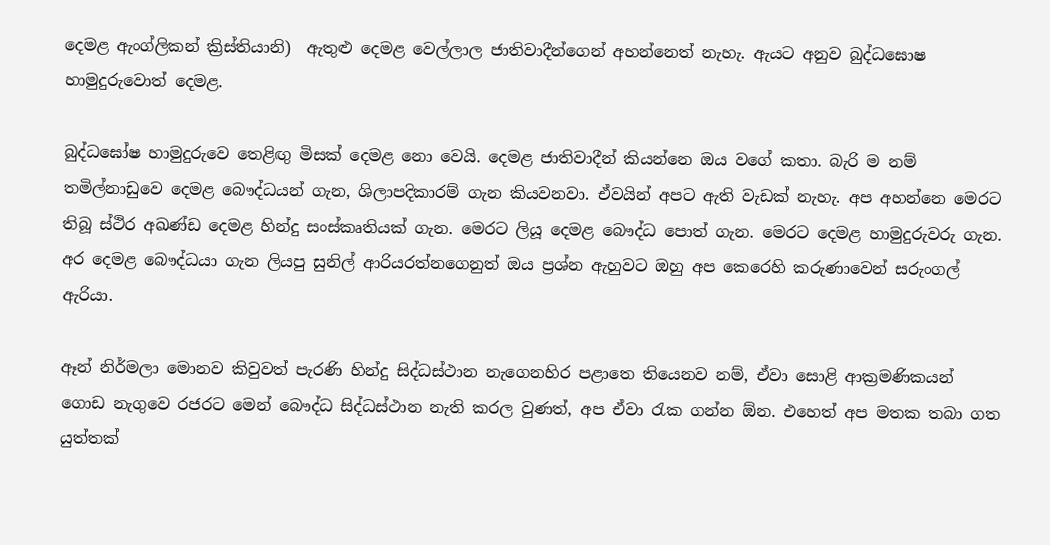දෙමළ ඇංග්ලිකන් ක්‍රිස්තියානි)  ඇතුළු දෙමළ වෙල්ලාල ජාතිවාදීන්ගෙන් අහන්නෙත් නැහැ. ඇයට අනුව බුද්ධඝොෂ හාමුදුරුවොත් දෙමළ.

බුද්ධඝෝෂ හාමුදුරුවෙ තෙළිඟු මිසක් දෙමළ නො වෙයි. දෙමළ ජාතිවාදීන් කියන්නෙ ඔය වගේ කතා. බැරි ම නම් තමිල්නාඩුවෙ දෙමළ බෞද්ධයන් ගැන, ශිලාපදිකාරම් ගැන කියවනවා. ඒවයින් අපට ඇති වැඩක් නැහැ. අප අහන්නෙ මෙරට තිබූ ස්ථිර අඛණ්ඩ දෙමළ හින්දු සංස්කෘතියක් ගැන. මෙරට ලියූ දෙමළ බෞද්ධ පොත් ගැන. මෙරට දෙමළ හාමුදුරුවරු ගැන. අර දෙමළ බෞද්ධයා ගැන ලියපු සුනිල් ආරියරත්නගෙනුත් ඔය ප්‍රශ්න ඇහුවට ඔහු අප කෙරෙහි කරුණාවෙන් සරුංගල් ඇරියා.

ඈන් නිර්මලා මොනව කිවුවත් පැරණි හින්දු සිද්ධස්ථාන නැගෙනහිර පළාතෙ තියෙනව නම්, ඒවා සොළි ආක්‍රමණිකයන් ගොඩ නැගුවෙ රජරට මෙන් බෞද්ධ සිද්ධස්ථාන නැති කරල වුණත්, අප ඒවා රැක ගන්න ඕන. එහෙත් අප මතක තබා ගත යුත්තක්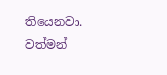තියෙනවා. වත්මන්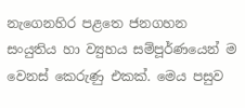නැගෙනහිර පළතෙ ජනගහන සංයුතිය හා ව්‍යුහය සම්පූර්ණයෙන් ම වෙනස් කෙරුණු එකක්. මෙය පසුව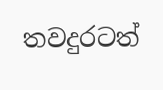තවදුරටත්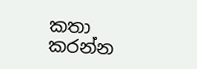කතා කරන්න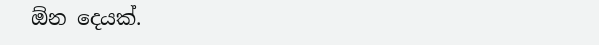ඕන දෙයක්.